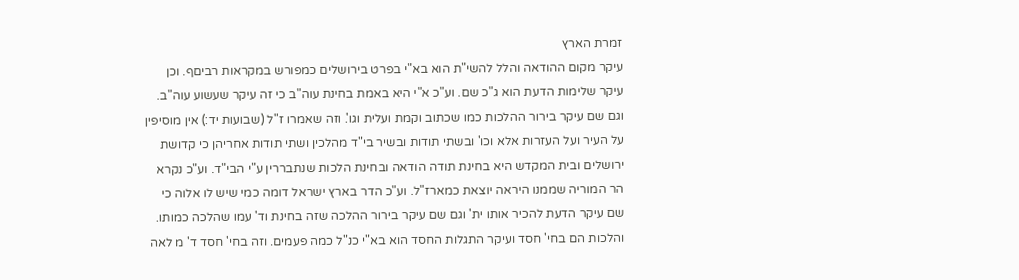זמרת הארץ
עיקר מקום ההודאה והלל להשי"ת הוא בא"י בפרט בירושלים כמפורש במקראות רביםף. וכן עיקר שלימות הדעת הוא ג"כ שם. וע"כ א"י היא באמת בחינת עוה"ב כי זה עיקר שעשוע עוה"ב. וגם שם עיקר בירור ההלכות כמו שכתוב וקמת ועלית וגו'. וזה שאמרו ז"ל (שבועות יד:) אין מוסיפין על העיר ועל העזרות אלא וכו' ובשתי תודות ובשיר בי"ד מהלכין ושתי תודות אחריהן כי קדושת ירושלים ובית המקדש היא בחינת תודה הודאה ובחינת הלכות שנתבררין ע"י הבי"ד. וע"כ נקרא הר המוריה שממנו היראה יוצאת כמארז"ל. וע"כ הדר בארץ ישראל דומה כמי שיש לו אלוה כי שם עיקר הדעת להכיר אותו ית' וגם שם עיקר בירור ההלכה שזה בחינת וד' עמו שהלכה כמותו. והלכות הם בחי' חסד ועיקר התגלות החסד הוא בא"י כנ"ל כמה פעמים. וזה בחי' חסד ד' מ לאה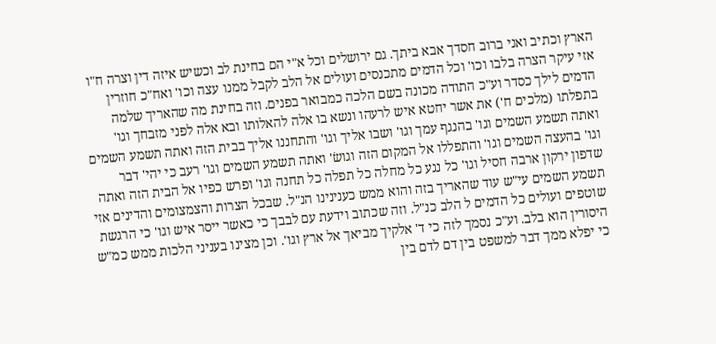הארץ וכתיב ואני ברוב חסדך אבא ביתך. גם ירושלים וכל א"י הם בחינת לב וכשיש איזה דין וצרה ח"ו אזי עיקר הצרה בלבו וכו' וכל הדמים מתכנסים ועולים אל הלב לקבל ממנו עצה וכו' ואח"כ חוזרין הדמים לילך כסדר וע"כ התודה מכונה בשם הלכה כמבואר בפנים. וזה בחינת מה שהאריך שלמה בתפלתו (מלכים ח') את אשר יחטא איש לרעהו ונשא בו אלה להאלותו ובא אלה לפני מזבחך וגו' ואתה תשמע השמים וגו' בהנגף עמך וגו' ושבו אליך וגו' והתחננו אליך בבית הזה ואתה תשמע השמים וגו' בהעצה השמים וגו' והתפללו אל המקום הזה וגושׂ' ואתה תשמע השמים וגו' רעב כי יהי' דבר שדפון ירקון ארבה חסיל וגו' כל נגע כל מחלה כל תפלה כל תחנה וגו' ופרש כפיו אל הבית הזה ואתה תשמע השמים עי"ש עוד שהאריך בזה והוא ממש כענינינו הנ"ל. שבכל הצרות והצמצומים והדינים אזי שוטפים ועולים כל הדמים ל הלב כנ"ל. וזה שכתוב וידעת עם לבבך כי כאשר ייסר איש וגו' כי הרגשת היסורין הוא בלב. וע"כ נסמך לזה כי ד' אלקיך מביאך אל ארץ וגו'. וכן מצינו בעניני הלכות ממש כמ"ש כי יפלא ממך דבר למשפט בין דם לדם בין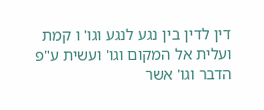דין לדין בין נגע לנגע וגו' ו קמת ועלית אל המקום וגו' ועשית ע"פ הדבר וגו' אשר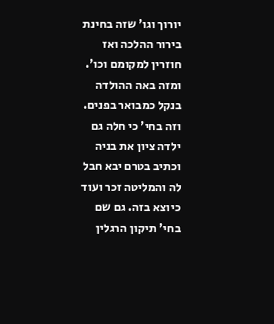יורוך וגו' שזה בחינת בירור ההלכה ואז חוזרין למקומם וכו'. ומזה באה ההולדה בנקל כמבואר בפנים. וזה בחי' כי חלה גם ילדה ציון את בניה וכתיב בטרם יבא חבל לה והמליטה זכר ועוד כיוצא בזה. גם שם בחי' תיקון הרגלין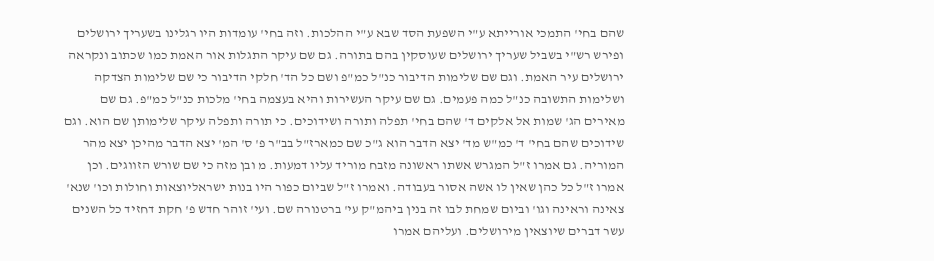שהם בחי' התמכי אורייתא ע"י השפעת הסד שבא ע"י ההלכות. וזה בחי' עומדות היו רגלינו בשעריך ירושלים ופירש רש"י בשביל שעריך ירושלים שעוסקין בהם בתורה. גם שם עיקר התגלות אור האמת כמו שכתוב ונקראה ירושלים עיר האמת. וגם שם שלימות הדיבור כנ"ל כמ"פ ושם כל הד' חלקי הדיבור כי שם שלימות הצדקה ושלימות התשובה כנ"ל כמה פעמים. גם שם עיקר העשירות והיא בעצמה בחי' מלכות כנ"ל כמ"פ. גם שם מאירים הג' שמות אל אלקים ד' שהם בחי' תפלה ותורה ושידוכים. כי תורה ותפלה עיקר שלימותן שם הוא. וגם שידוכים שהם בחי' ד' כמ"ש מד' יצא הדבר הוא ג"כ שם כמארז"ל בב"ר פ' ס' המ' יצא הדבר מהיכן יצא מהר המוריה. גם אמרו ז"ל המגרש אשתו ראשונה מזבח מוריד עליו דמעות. מ ובן מזה כי שם שורש הזווגים. וכן אמרו ז"ל כל כהן שאין לו אשה אסור בעבודה. ואמרו ז"ל שביום כפור היו בנות ישראליוצאות וחולות וכו' שנא' צאינה וראינה וגו' וביום שמחת לבו זה בנין ביהמ"ק עי' ברטנורה שם. ועי' זוהר חדש פ' חקת דחזיד כל השנים עשר דברים שיוצאין מירושלים. ועליהם אמרו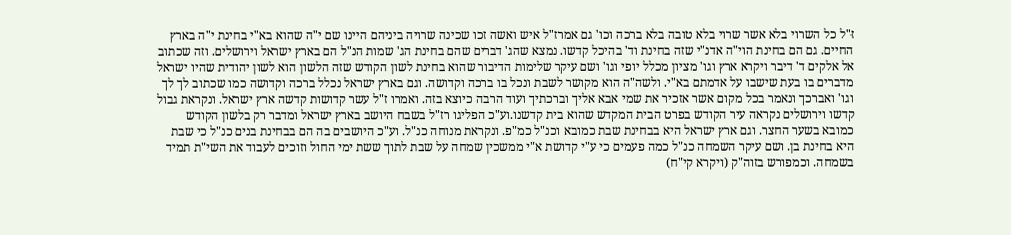זּ"ל כל השרוי בלא אשר שרוי בלא טובה בלא ברכה וכו' גם אמרז"ל איש ואשה זכו שכינה שרויה ביניהם היינו שם י"ה שהוא בא"י בחינת י"ה בארץ החיים. גם הם בחינת הוי"ה אדנ"י שזה בחינת וד' בהיכל קדשו. נמצא שהג' דברים שהם בחינת הג' שמות הנ"ל הם בארץ ישראל וירושלים. וזה שכתוב אל אלקים ד' דיבר ויקרא ארץ וגו' מציון מכלל יופי וגו' ושם עיקר שלימות הדיבור שהוא בחינת לשון הקודש שזה הלשון הוא לשון יהודית שהיו ישראל מדברים בו בעת שישבו על אדמתם בא"י. ולשה"ה הוא מקושר לשבת ונכל בו ברכה וקדושה. וגם בארץ ישראל נכלל ברכה וקדושה כמו שכתוב לך לך וגו' ואברכך ונאמר בכל מקום אשר אזכיר את שמי אבא אליך וברכתיך ועוד הרבה כיוצא בזה. ואמרו ז"ל עשר קדושות קדשה ארץ ישראל. ונקראת גבול קדשו וירושלים נקראה עיר הקודש בפרט הבית המקדש שהוא בית קדשנו.וע"כ הפליגו רז"ל בשבח היושב בארץ ישראל ומדבר רק בלשון הקודש כמובא בשער החצר. וגם ארץ ישראל היא בבחינת שבת כמובא וכנ"ל כמ"פ. ונקראת מנוחה כנ"ל. וע"כ היושבים בה הם בבחינת בנים כנ"ל כי שבת היא בחינת בן. ושם עיקר השמחה כנ"ל כמה פעמים כי ע"י קדושת א"י ממשכין שמחה על שבת לתוך ששת ימי החול וזוכים לעבוד את השי"ת תמיד בשמחה. וכמפורש בזוה"ק (ויקרא קי"ח)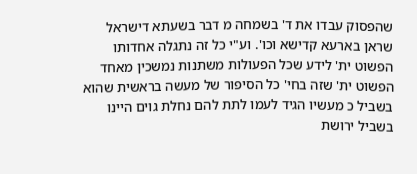שהפסוק עבדו את ד' בשמחה מ דבר בשעתא דישראל שראן בארעא קדישא וכו'. וע"י כל זה נתגלה אחדותו הפשוט ית' לידע שכל הפעולות משתנות נמשכין מאחד הפשוט ית' שזה בחי' כל הסיפור של מעשה בראשית שהוא בשביל כ מעשיו הגיד לעמו לתת להם נחלת גוים היינו בשביל ירושת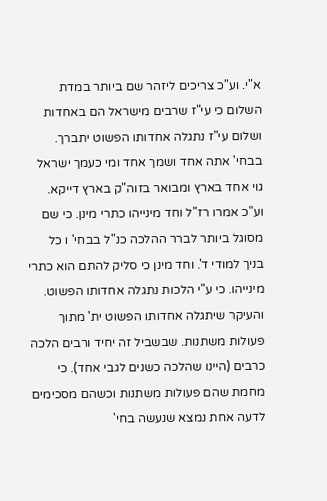א"י. וע"כ צריכים ליזהר שם ביותר במדת השלום כי עי"ז שרבים מישראל הם באחדות ושלום עי"ז נתגלה אחדותו הפשוט יתברך. בבחי' אתה אחד ושמך אחד ומי כעמך ישראל גוי אחד בארץ ומבואר בזוה"ק בארץ דייקא. וע"כ אמרו רז"ל וחד מינייהו כתרי מינן. כי שם מסוגל ביותר לברר ההלכה כנ"ל בבחי' ו כל בניך למודי ד'. וחד מינן כי סליק להתם הוא כתרי מינייהו. כי ע"י הלכות נתגלה אחדותו הפשוט. והעיקר שיתגלה אחדותו הפשוט ית' מתוך פעולות משתנות. שבשביל זה יחיד ורבים הלכה כרבים (היינו שהלכה כשנים לגבי אחד). כי מחמת שהם פעולות משתנות וכשהם מסכימים לדעה אחת נמצא שנעשה בחי'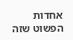אחדות הפשוט שזה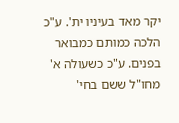יקר מאד בעיניו ית'. ע"כ הלכה כמותם כמבואר בפנים. ע"כ כשעולה א' מחו"ל ששם בחי'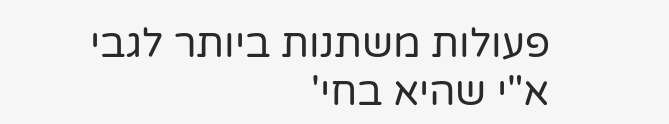פעולות משתנות ביותר לגבי א"י שהיא בחי'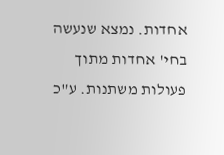אחדות. נמצא שנעשה בחי' אחדות מתוך פעולות משתנות. ע"כ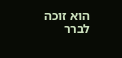הוא זוכה לברר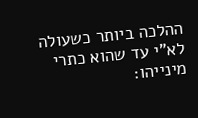ההלכה ביותר כשעולה לא"י עד שהוא כתרי מינייהו: